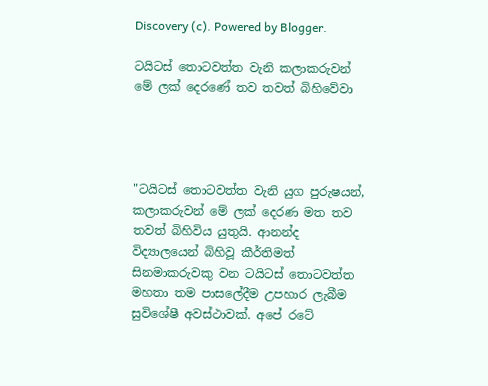Discovery (c). Powered by Blogger.

ටයිටස්‌ තොටවත්ත වැනි කලාකරුවන් මේ ලක්‌ දෙරණේ තව තවත් බිහිවේවා




"ටයිටස්‌ තොටවත්ත වැනි යුග පුරුෂයන්, කලාකරුවන් මේ ලක්‌ දෙරණ මත තව තවත් බිහිවිය යුතුයි. ආනන්ද විද්‍යාලයෙන් බිහිවූ කීර්තිමත් සිනමාකරුවකු වන ටයිටස්‌ තොටවත්ත මහතා තම පාසලේදීම උපහාර ලැබීම සුවිශේෂී අවස්‌ථාවක්‌. අපේ රටේ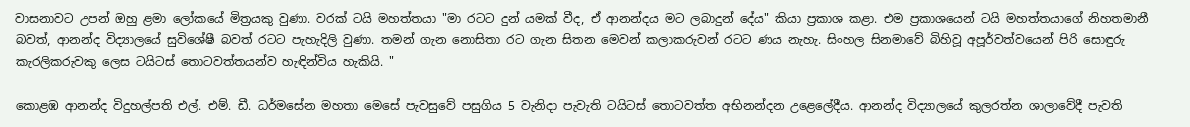වාසනාවට උපන් ඔහු ළමා ලෝකයේ මිත්‍රයකු වුණා. වරක්‌ ටයි මහත්තයා "මා රටට දුන් යමක්‌ වීද, ඒ ආනන්දය මට ලබාදුන් දේය" කියා ප්‍රකාශ කළා. එම ප්‍රකාශයෙන් ටයි මහත්තයාගේ නිහතමානී බවත්, ආනන්ද විද්‍යාලයේ සුවිශේෂී බවත් රටට පැහැදිලි වුණා. තමන් ගැන නොසිතා රට ගැන සිතන මෙවන් කලාකරුවන් රටට ණය නැහැ. සිංහල සිනමාවේ බිහිවූ අපූර්වත්වයෙන් පිරි සොඳුරු කැරලිකරුවකු ලෙස ටයිටස්‌ තොටවත්තයන්ව හැඳින්විය හැකියි. "

කොළඹ ආනන්ද විදුහල්පති එල්. එම්. ඩී. ධර්මසේන මහතා මෙසේ පැවසුවේ පසුගිය 5 වැනිදා පැවැති ටයිටස්‌ තොටවත්ත අභිනන්දන උළෙලේදීය. ආනන්ද විද්‍යාලයේ කුලරත්න ශාලාවේදී පැවති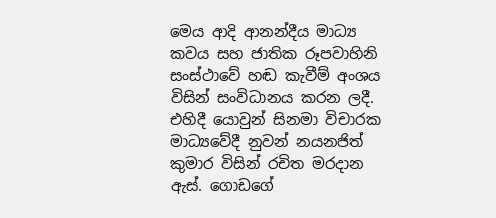මෙය ආදි ආනන්දීය මාධ්‍ය කවය සහ ජාතික රූපවාහිනි සංස්‌ථාවේ හඬ කැවීම් අංශය විසින් සංවිධානය කරන ලදී. එහිදී යොවුන් සිනමා විචාරක මාධ්‍යවේදී නුවන් නයනජිත් කුමාර විසින් රචිත මරදාන ඇස්‌. ගොඩගේ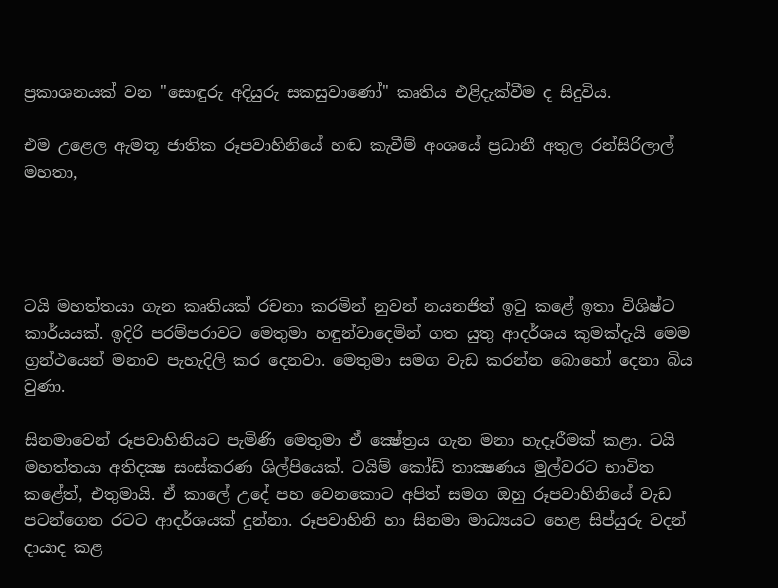ප්‍රකාශනයක්‌ වන "සොඳුරු අදියුරු සකසුවාණෝ" කෘතිය එළිදැක්‌වීම ද සිදුවිය.

එම උළෙල ඇමතූ ජාතික රූපවාහිනියේ හඬ කැවීම් අංශයේ ප්‍රධානී අතුල රන්සිරිලාල් මහතා,




ටයි මහත්තයා ගැන කෘතියක්‌ රචනා කරමින් නුවන් නයනජිත් ඉටු කළේ ඉතා විශිෂ්ට කාර්යයක්‌. ඉදිරි පරම්පරාවට මෙතුමා හඳුන්වාදෙමින් ගත යුතු ආදර්ශය කුමක්‌දැයි මෙම ග්‍රන්ථයෙන් මනාව පැහැදිලි කර දෙනවා. මෙතුමා සමග වැඩ කරන්න බොහෝ දෙනා බිය වුණා.

සිනමාවෙන් රූපවාහිනියට පැමිණි මෙතුමා ඒ ක්‍ෂේත්‍රය ගැන මනා හැදෑරීමක්‌ කළා. ටයි මහත්තයා අතිදක්‍ෂ සංස්‌කරණ ශිල්පියෙක්‌. ටයිම් කෝඩ් තාක්‍ෂණය මුල්වරට භාවිත කළේත්, එතුමායි. ඒ කාලේ උදේ පහ වෙනකොට අපිත් සමග ඔහු රූපවාහිනියේ වැඩ පටන්ගෙන රටට ආදර්ශයක්‌ දුන්නා. රූපවාහිනි හා සිනමා මාධ්‍යයට හෙළ සිප්යුරු වදන් දායාද කළ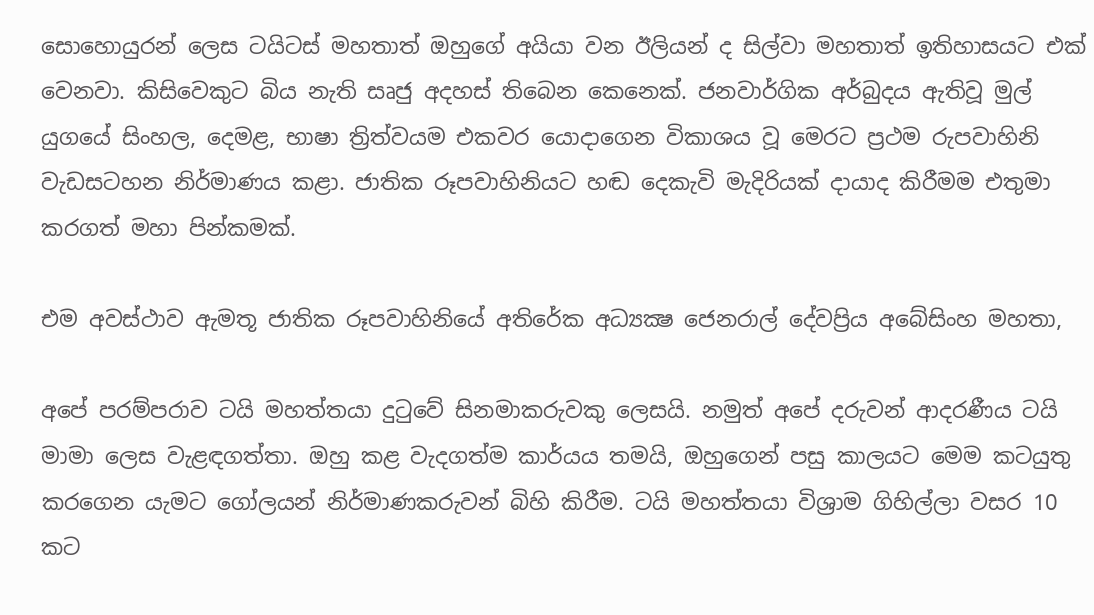සොහොයුරන් ලෙස ටයිටස්‌ මහතාත් ඔහුගේ අයියා වන ඊලියන් ද සිල්වා මහතාත් ඉතිහාසයට එක්‌ වෙනවා. කිසිවෙකුට බිය නැති සෘජු අදහස්‌ තිබෙන කෙනෙක්‌. ජනවාර්ගික අර්බුදය ඇතිවූ මුල් යුගයේ සිංහල, දෙමළ, භාෂා ත්‍රිත්වයම එකවර යොදාගෙන විකාශය වූ මෙරට ප්‍රථම රුපවාහිනි වැඩසටහන නිර්මාණය කළා. ජාතික රූපවාහිනියට හඬ දෙකැවි මැදිරියක්‌ දායාද කිරීමම එතුමා කරගත් මහා පින්කමක්‌.

එම අවස්‌ථාව ඇමතූ ජාතික රූපවාහිනියේ අතිරේක අධ්‍යක්‍ෂ ජෙනරාල් දේවප්‍රිය අබේසිංහ මහතා,

අපේ පරම්පරාව ටයි මහත්තයා දුටුවේ සිනමාකරුවකු ලෙසයි. නමුත් අපේ දරුවන් ආදරණීය ටයි මාමා ලෙස වැළඳගත්තා. ඔහු කළ වැදගත්ම කාර්යය තමයි, ඔහුගෙන් පසු කාලයට මෙම කටයුතු කරගෙන යැමට ගෝලයන් නිර්මාණකරුවන් බිහි කිරීම. ටයි මහත්තයා විශ්‍රාම ගිහිල්ලා වසර 10 කට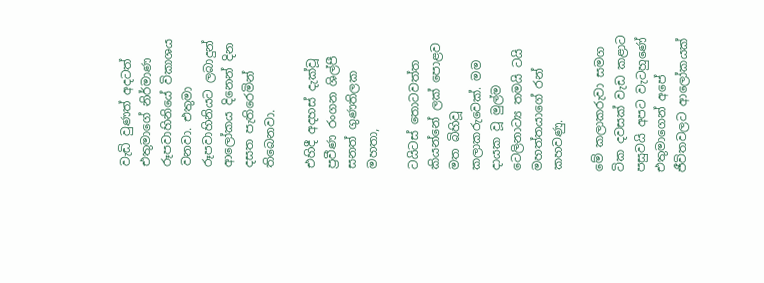වැඩි වුණත් අදටත් එතුමාගේ නිර්මාණ රූපවාහිනියේ විකාශය වනවා. එතුමා රූපවාහිනියට ලබාදුන් ආලෝකය දිනෙන් දින දසත පැතිරෙමින් තිබෙනවා.

එහිදී අදහස්‌ දැක්‌වූ ප්‍රවීණ රංගන ශිල්පී සනත් ගුණතිලක මහතා,

ටයිටස්‌ තොටවත්ත කියන්නේ ලක්‌ පොළව මත බිහිවූ කලාකරුවෙක්‌. මම දායක වූ මුල්ම ටෙලිනාට්‍ය තමයි ටයි මහත්තයාගේ රන් කහවණු.

මේ කලාකරුවා සමග ටික දවසක්‌ වැඩ කළාට පසුවයි අපට වැටහුණේ එතුමාගෙන් අපේ ජීවිතවලට ආලෝකයක්‌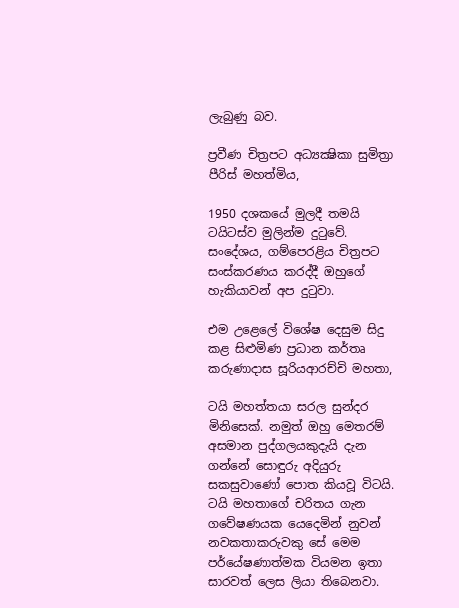ලැබුණු බව.

ප්‍රවීණ චිත්‍රපට අධ්‍යක්‍ෂිකා සුමිත්‍රා පීරිස්‌ මහත්මිය,

1950 දශකයේ මුලදී තමයි ටයිටස්‌ව මුලින්ම දුටුවේ. සංදේශය, ගම්පෙරළිය චිත්‍රපට සංස්‌කරණය කරද්දී ඔහුගේ හැකියාවන් අප දුටුවා.

එම උළෙලේ විශේෂ දෙසුම සිදු කළ සිළුමිණ ප්‍රධාන කර්තෘ කරුණාදාස සූරියආරච්චි මහතා,

ටයි මහත්තයා සරල සුන්දර මිනිසෙක්‌. නමුත් ඔහු මෙතරම් අසමාන පුද්ගලයකුදැයි දැන ගන්නේ සොඳුරු අදියුරු සකසුවාණෝ පොත කියවූ විටයි. ටයි මහතාගේ චරිතය ගැන ගවේෂණයක යෙදෙමින් නුවන් නවකතාකරුවකු සේ මෙම පර්යේෂණාත්මක වියමන ඉතා සාරවත් ලෙස ලියා තිබෙනවා.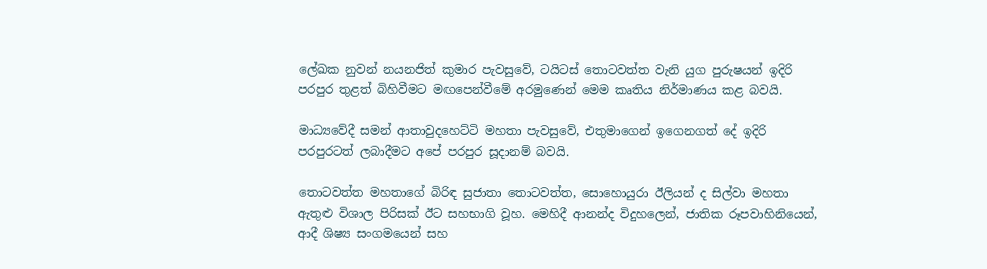ලේඛක නුවන් නයනජිත් කුමාර පැවසුවේ, ටයිටස්‌ තොටවත්ත වැනි යුග පුරුෂයන් ඉදිරි පරපුර තුළත් බිහිවීමට මඟපෙන්වීමේ අරමුණෙන් මෙම කෘතිය නිර්මාණය කළ බවයි.

මාධ්‍යවේදී සමන් ආතාවුදහෙට්‌ටි මහතා පැවසුවේ, එතුමාගෙන් ඉගෙනගත් දේ ඉදිරි පරපුරටත් ලබාදීමට අපේ පරපුර සූදානම් බවයි.

තොටවත්ත මහතාගේ බිරිඳ සුජාතා තොටවත්ත, සොහොයුරා ඊලියන් ද සිල්වා මහතා ඇතුළු විශාල පිරිසක්‌ ඊට සහභාගි වූහ. මෙහිදී ආනන්ද විදුහලෙන්, ජාතික රූපවාහිනියෙන්, ආදී ශිෂ්‍ය සංගමයෙන් සහ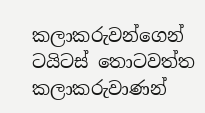කලාකරුවන්ගෙන් ටයිටස්‌ තොටවත්ත කලාකරුවාණන්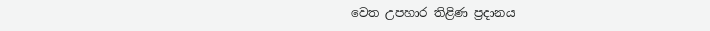වෙත උපහාර තිළිණ ප්‍රදානය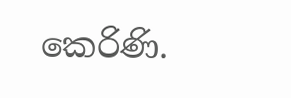කෙරිණි.